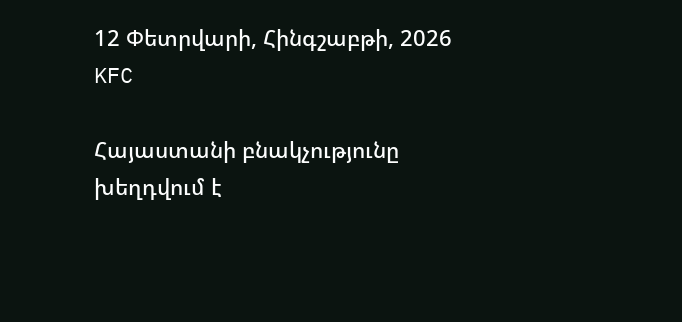12 Փետրվարի, Հինգշաբթի, 2026
KFC

Հայաստանի բնակչությունը խեղդվում է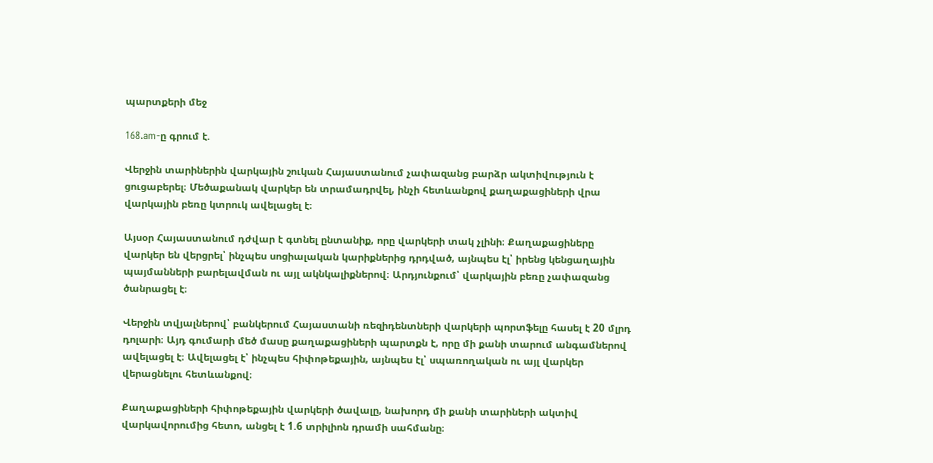պարտքերի մեջ

168.am-ը գրում է.

Վերջին տարիներին վարկային շուկան Հայաստանում չափազանց բարձր ակտիվություն է ցուցաբերել։ Մեծաքանակ վարկեր են տրամադրվել, ինչի հետևանքով քաղաքացիների վրա վարկային բեռը կտրուկ ավելացել է։

Այսօր Հայաստանում դժվար է գտնել ընտանիք, որը վարկերի տակ չլինի։ Քաղաքացիները վարկեր են վերցրել՝ ինչպես սոցիալական կարիքներից դրդված, այնպես էլ՝ իրենց կենցաղային պայմանների բարելավման ու այլ ակնկալիքներով։ Արդյունքում՝ վարկային բեռը չափազանց ծանրացել է։

Վերջին տվյալներով՝ բանկերում Հայաստանի ռեզիդենտների վարկերի պորտֆելը հասել է 20 մլրդ դոլարի։ Այդ գումարի մեծ մասը քաղաքացիների պարտքն է, որը մի քանի տարում անգամներով ավելացել է։ Ավելացել է՝ ինչպես հիփոթեքային, այնպես էլ՝ սպառողական ու այլ վարկեր վերացնելու հետևանքով։

Քաղաքացիների հիփոթեքային վարկերի ծավալը, նախորդ մի քանի տարիների ակտիվ վարկավորումից հետո, անցել է 1.6 տրիլիոն դրամի սահմանը։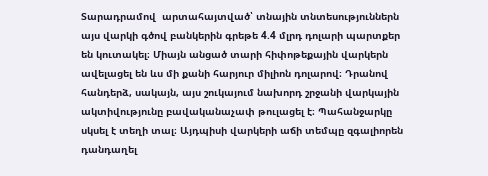Տարադրամով  արտահայտված՝ տնային տնտեսություններն այս վարկի գծով բանկերին գրեթե 4.4 մլրդ դոլարի պարտքեր են կուտակել։ Միայն անցած տարի հիփոթեքային վարկերն ավելացել են ևս մի քանի հարյուր միլիոն դոլարով։ Դրանով հանդերձ, սակայն, այս շուկայում նախորդ շրջանի վարկային ակտիվությունը բավականաչափ թուլացել է։ Պահանջարկը սկսել է տեղի տալ։ Այդպիսի վարկերի աճի տեմպը զգալիորեն դանդաղել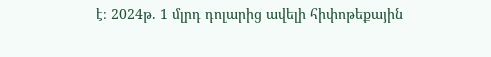է։ 2024թ. 1 մլրդ դոլարից ավելի հիփոթեքային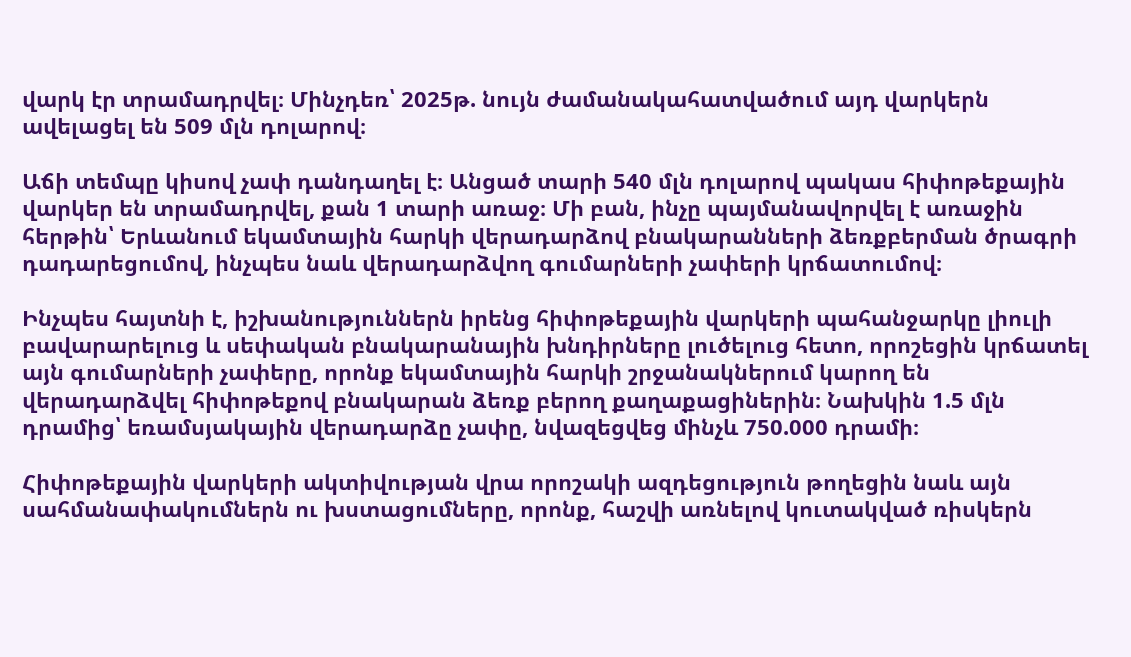վարկ էր տրամադրվել։ Մինչդեռ՝ 2025թ. նույն ժամանակահատվածում այդ վարկերն ավելացել են 509 մլն դոլարով։

Աճի տեմպը կիսով չափ դանդաղել է։ Անցած տարի 540 մլն դոլարով պակաս հիփոթեքային վարկեր են տրամադրվել, քան 1 տարի առաջ։ Մի բան, ինչը պայմանավորվել է առաջին հերթին՝ Երևանում եկամտային հարկի վերադարձով բնակարանների ձեռքբերման ծրագրի դադարեցումով, ինչպես նաև վերադարձվող գումարների չափերի կրճատումով։

Ինչպես հայտնի է, իշխանություններն իրենց հիփոթեքային վարկերի պահանջարկը լիուլի բավարարելուց և սեփական բնակարանային խնդիրները լուծելուց հետո, որոշեցին կրճատել այն գումարների չափերը, որոնք եկամտային հարկի շրջանակներում կարող են վերադարձվել հիփոթեքով բնակարան ձեռք բերող քաղաքացիներին։ Նախկին 1.5 մլն դրամից՝ եռամսյակային վերադարձը չափը, նվազեցվեց մինչև 750.000 դրամի։

Հիփոթեքային վարկերի ակտիվության վրա որոշակի ազդեցություն թողեցին նաև այն սահմանափակումներն ու խստացումները, որոնք, հաշվի առնելով կուտակված ռիսկերն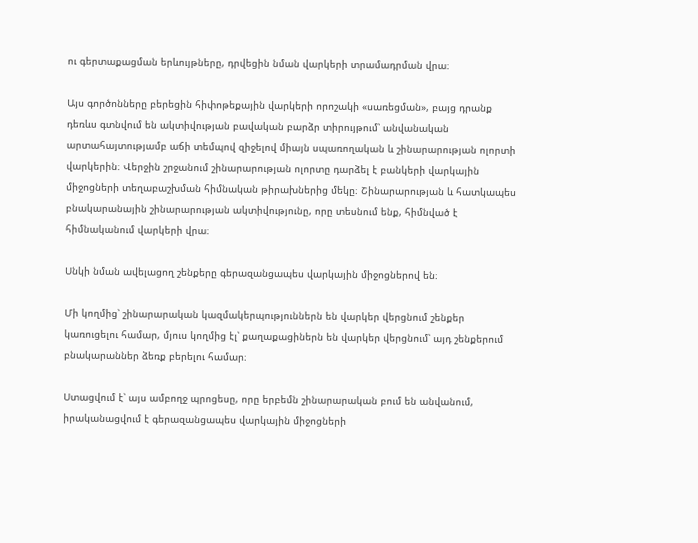ու գերտաքացման երևույթները, դրվեցին նման վարկերի տրամադրման վրա։

Այս գործոնները բերեցին հիփոթեքային վարկերի որոշակի «սառեցման», բայց դրանք դեռևս գտնվում են ակտիվության բավական բարձր տիրույթում՝ անվանական արտահայտությամբ աճի տեմպով զիջելով միայն սպառողական և շինարարության ոլորտի վարկերին։ Վերջին շրջանում շինարարության ոլորտը դարձել է բանկերի վարկային միջոցների տեղաբաշխման հիմնական թիրախներից մեկը։ Շինարարության և հատկապես բնակարանային շինարարության ակտիվությունը, որը տեսնում ենք, հիմնված է հիմնականում վարկերի վրա։

Սնկի նման ավելացող շենքերը գերազանցապես վարկային միջոցներով են։

Մի կողմից՝ շինարարական կազմակերպություններն են վարկեր վերցնում շենքեր կառուցելու համար, մյուս կողմից էլ՝ քաղաքացիներն են վարկեր վերցնում՝ այդ շենքերում բնակարաններ ձեռք բերելու համար։

Ստացվում է՝ այս ամբողջ պրոցեսը, որը երբեմն շինարարական բում են անվանում, իրականացվում է գերազանցապես վարկային միջոցների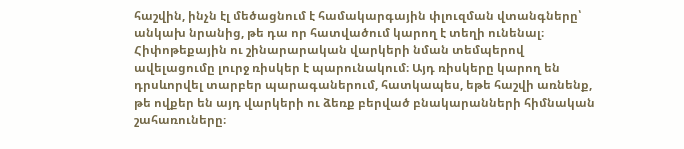հաշվին, ինչն էլ մեծացնում է համակարգային փլուզման վտանգները՝ անկախ նրանից, թե դա որ հատվածում կարող է տեղի ունենալ։ Հիփոթեքային ու շինարարական վարկերի նման տեմպերով ավելացումը լուրջ ռիսկեր է պարունակում։ Այդ ռիսկերը կարող են դրսևորվել տարբեր պարագաներում, հատկապես, եթե հաշվի առնենք, թե ովքեր են այդ վարկերի ու ձեռք բերված բնակարանների հիմնական շահառուները։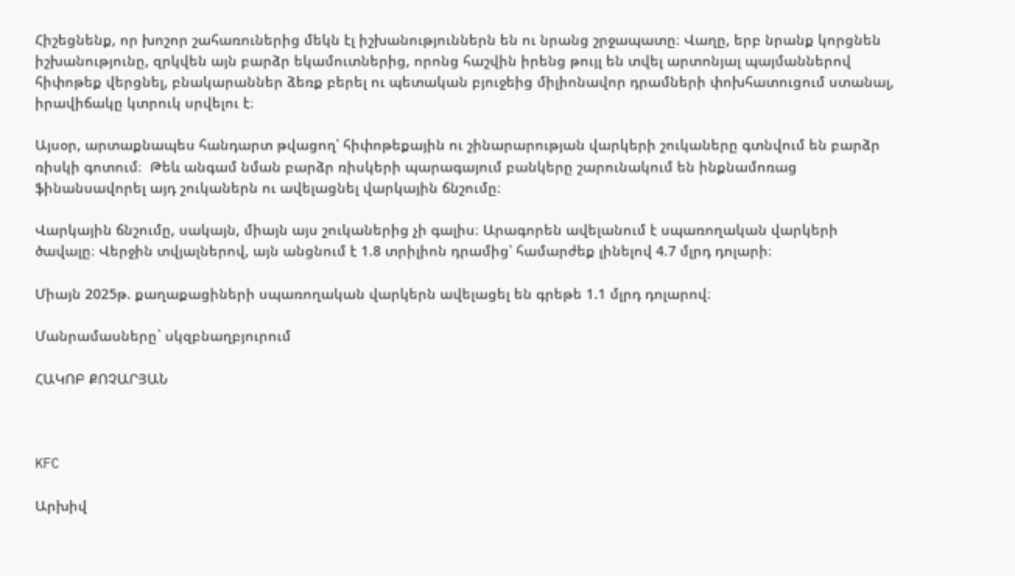Հիշեցնենք, որ խոշոր շահառուներից մեկն էլ իշխանություններն են ու նրանց շրջապատը։ Վաղը, երբ նրանք կորցնեն իշխանությունը, զրկվեն այն բարձր եկամուտներից, որոնց հաշվին իրենց թույլ են տվել արտոնյալ պայմաններով հիփոթեք վերցնել, բնակարաններ ձեռք բերել ու պետական բյուջեից միլիոնավոր դրամների փոխհատուցում ստանալ, իրավիճակը կտրուկ սրվելու է։

Այսօր, արտաքնապես հանդարտ թվացող՝ հիփոթեքային ու շինարարության վարկերի շուկաները գտնվում են բարձր ռիսկի գոտում։  Թեև անգամ նման բարձր ռիսկերի պարագայում բանկերը շարունակում են ինքնամոռաց ֆինանսավորել այդ շուկաներն ու ավելացնել վարկային ճնշումը։

Վարկային ճնշումը, սակայն, միայն այս շուկաներից չի գալիս։ Արագորեն ավելանում է սպառողական վարկերի ծավալը։ Վերջին տվյալներով, այն անցնում է 1.8 տրիլիոն դրամից՝ համարժեք լինելով 4.7 մլրդ դոլարի։

Միայն 2025թ. քաղաքացիների սպառողական վարկերն ավելացել են գրեթե 1.1 մլրդ դոլարով։

Մանրամասները` սկզբնաղբյուրում

ՀԱԿՈԲ ՔՈՉԱՐՅԱՆ



KFC

Արխիվ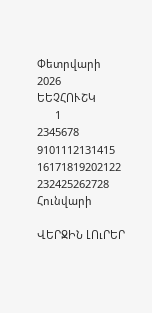Փետրվարի 2026
ԵԵՉՀՈՒՇԿ
      1
2345678
9101112131415
16171819202122
232425262728
Հունվարի

ՎԵՐՋԻՆ ԼՈւՐԵՐ